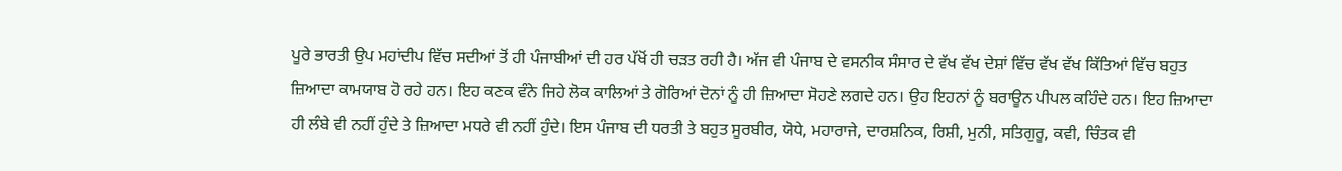ਪੂਰੇ ਭਾਰਤੀ ਉਪ ਮਹਾਂਦੀਪ ਵਿੱਚ ਸਦੀਆਂ ਤੋਂ ਹੀ ਪੰਜਾਬੀਆਂ ਦੀ ਹਰ ਪੱਖੋਂ ਹੀ ਚੜਤ ਰਹੀ ਹੈ। ਅੱਜ ਵੀ ਪੰਜਾਬ ਦੇ ਵਸਨੀਕ ਸੰਸਾਰ ਦੇ ਵੱਖ ਵੱਖ ਦੇਸ਼ਾਂ ਵਿੱਚ ਵੱਖ ਵੱਖ ਕਿੱਤਿਆਂ ਵਿੱਚ ਬਹੁਤ ਜ਼ਿਆਦਾ ਕਾਮਯਾਬ ਹੋ ਰਹੇ ਹਨ। ਇਹ ਕਣਕ ਵੰਨੇ ਜਿਹੇ ਲੋਕ ਕਾਲਿਆਂ ਤੇ ਗੋਰਿਆਂ ਦੋਨਾਂ ਨੂੰ ਹੀ ਜ਼ਿਆਦਾ ਸੋਹਣੇ ਲਗਦੇ ਹਨ। ਉਹ ਇਹਨਾਂ ਨੂੰ ਬਰਾਊਨ ਪੀਪਲ ਕਹਿੰਦੇ ਹਨ। ਇਹ ਜ਼ਿਆਦਾ ਹੀ ਲੰਬੇ ਵੀ ਨਹੀਂ ਹੁੰਦੇ ਤੇ ਜ਼ਿਆਦਾ ਮਧਰੇ ਵੀ ਨਹੀਂ ਹੁੰਦੇ। ਇਸ ਪੰਜਾਬ ਦੀ ਧਰਤੀ ਤੇ ਬਹੁਤ ਸੂਰਬੀਰ, ਯੋਧੇ, ਮਹਾਰਾਜੇ, ਦਾਰਸ਼ਨਿਕ, ਰਿਸ਼ੀ, ਮੁਨੀ, ਸਤਿਗੁਰੂ, ਕਵੀ, ਚਿੰਤਕ ਵੀ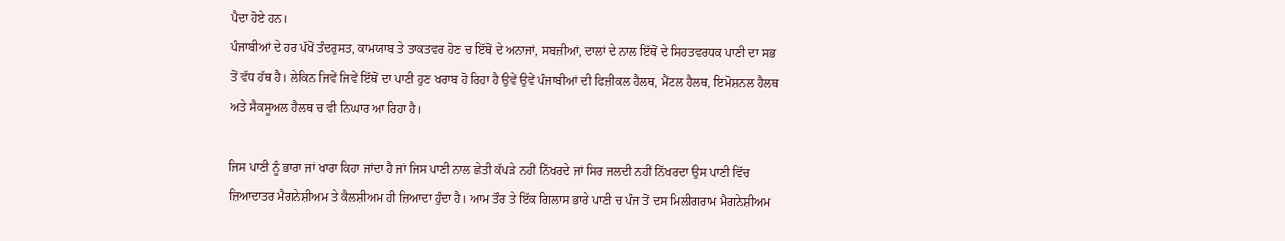ਪੈਦਾ ਹੋਏ ਹਨ।
ਪੰਜਾਬੀਆਂ ਦੇ ਹਰ ਪੱਖੋਂ ਤੰਦਰੁਸਤ, ਕਾਮਯਾਬ ਤੇ ਤਾਕਤਵਰ ਹੋਣ ਚ ਇੱਥੋਂ ਦੇ ਅਨਾਜਾਂ, ਸਬਜ਼ੀਆਂ, ਦਾਲਾਂ ਦੇ ਨਾਲ ਇੱਥੋਂ ਦੇ ਸਿਹਤਵਰਧਕ ਪਾਣੀ ਦਾ ਸਭ ਤੋਂ ਵੱਧ ਹੱਥ ਹੈ। ਲੇਕਿਨ ਜਿਵੇਂ ਜਿਵੇਂ ਇੱਥੋਂ ਦਾ ਪਾਣੀ ਹੁਣ ਖਰਾਬ ਹੋ ਰਿਹਾ ਹੈ ਉਵੇਂ ਉਵੇਂ ਪੰਜਾਬੀਆਂ ਦੀ ਫਿਜ਼ੀਕਲ ਹੈਲਥ, ਮੈਂਟਲ ਹੈਲਥ, ਇਮੋਸ਼ਨਲ ਹੈਲਥ ਅਤੇ ਸੈਕਸੂਅਲ ਹੈਲਥ ਚ ਵੀ ਨਿਘਾਰ ਆ ਰਿਹਾ ਹੈ।

ਜਿਸ ਪਾਣੀ ਨੂੰ ਭਾਰਾ ਜਾਂ ਖਾਰਾ ਕਿਹਾ ਜਾਂਦਾ ਹੈ ਜਾਂ ਜਿਸ ਪਾਣੀ ਨਾਲ ਛੇਤੀ ਕੱਪੜੇ ਨਹੀਂ ਨਿੱਖਰਦੇ ਜਾਂ ਸਿਰ ਜਲਦੀ ਨਹੀਂ ਨਿੱਖਰਦਾ ਉਸ ਪਾਣੀ ਵਿੱਚ ਜ਼ਿਆਦਾਤਰ ਮੈਗਨੇਸ਼ੀਅਮ ਤੇ ਕੈਲਸ਼ੀਅਮ ਹੀ ਜ਼ਿਆਦਾ ਹੁੰਦਾ ਹੈ। ਆਮ ਤੌਰ ਤੇ ਇੱਕ ਗਿਲਾਸ ਭਾਰੇ ਪਾਣੀ ਚ ਪੰਜ ਤੋਂ ਦਸ ਮਿਲੀਗਰਾਮ ਮੈਗਨੇਸ਼ੀਅਮ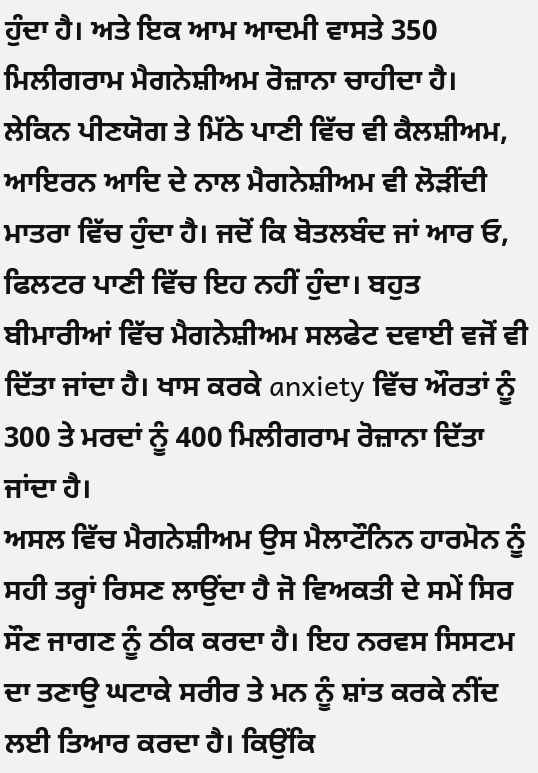ਹੁੰਦਾ ਹੈ। ਅਤੇ ਇਕ ਆਮ ਆਦਮੀ ਵਾਸਤੇ 350 ਮਿਲੀਗਰਾਮ ਮੈਗਨੇਸ਼ੀਅਮ ਰੋਜ਼ਾਨਾ ਚਾਹੀਦਾ ਹੈ।
ਲੇਕਿਨ ਪੀਣਯੋਗ ਤੇ ਮਿੱਠੇ ਪਾਣੀ ਵਿੱਚ ਵੀ ਕੈਲਸ਼ੀਅਮ, ਆਇਰਨ ਆਦਿ ਦੇ ਨਾਲ ਮੈਗਨੇਸ਼ੀਅਮ ਵੀ ਲੋੜੀਂਦੀ ਮਾਤਰਾ ਵਿੱਚ ਹੁੰਦਾ ਹੈ। ਜਦੋਂ ਕਿ ਬੋਤਲਬੰਦ ਜਾਂ ਆਰ ਓ, ਫਿਲਟਰ ਪਾਣੀ ਵਿੱਚ ਇਹ ਨਹੀਂ ਹੁੰਦਾ। ਬਹੁਤ ਬੀਮਾਰੀਆਂ ਵਿੱਚ ਮੈਗਨੇਸ਼ੀਅਮ ਸਲਫੇਟ ਦਵਾਈ ਵਜੋਂ ਵੀ ਦਿੱਤਾ ਜਾਂਦਾ ਹੈ। ਖਾਸ ਕਰਕੇ anxiety ਵਿੱਚ ਔਰਤਾਂ ਨੂੰ 300 ਤੇ ਮਰਦਾਂ ਨੂੰ 400 ਮਿਲੀਗਰਾਮ ਰੋਜ਼ਾਨਾ ਦਿੱਤਾ ਜਾਂਦਾ ਹੈ।
ਅਸਲ ਵਿੱਚ ਮੈਗਨੇਸ਼ੀਅਮ ਉਸ ਮੈਲਾਟੌਨਿਨ ਹਾਰਮੋਨ ਨੂੰ ਸਹੀ ਤਰ੍ਹਾਂ ਰਿਸਣ ਲਾਉਂਦਾ ਹੈ ਜੋ ਵਿਅਕਤੀ ਦੇ ਸਮੇਂ ਸਿਰ ਸੌਣ ਜਾਗਣ ਨੂੰ ਠੀਕ ਕਰਦਾ ਹੈ। ਇਹ ਨਰਵਸ ਸਿਸਟਮ ਦਾ ਤਣਾਉ ਘਟਾਕੇ ਸਰੀਰ ਤੇ ਮਨ ਨੂੰ ਸ਼ਾਂਤ ਕਰਕੇ ਨੀਂਦ ਲਈ ਤਿਆਰ ਕਰਦਾ ਹੈ। ਕਿਉਂਕਿ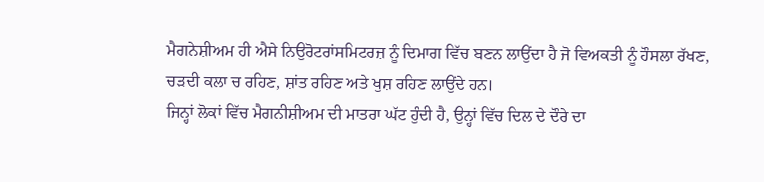ਮੈਗਨੇਸ਼ੀਅਮ ਹੀ ਐਸੇ ਨਿਉਰੋਟਰਾਂਸਮਿਟਰਜ਼ ਨੂੰ ਦਿਮਾਗ ਵਿੱਚ ਬਣਨ ਲਾਉਂਦਾ ਹੈ ਜੋ ਵਿਅਕਤੀ ਨੂੰ ਹੌਸਲਾ ਰੱਖਣ, ਚੜਦੀ ਕਲਾ ਚ ਰਹਿਣ, ਸ਼ਾਂਤ ਰਹਿਣ ਅਤੇ ਖੁਸ਼ ਰਹਿਣ ਲਾਉਂਦੇ ਹਨ।
ਜਿਨ੍ਹਾਂ ਲੋਕਾਂ ਵਿੱਚ ਮੈਗਨੀਸ਼ੀਅਮ ਦੀ ਮਾਤਰਾ ਘੱਟ ਹੁੰਦੀ ਹੈ, ਉਨ੍ਹਾਂ ਵਿੱਚ ਦਿਲ ਦੇ ਦੌਰੇ ਦਾ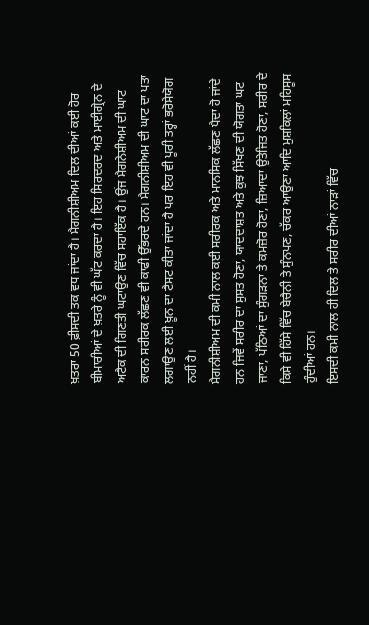ਖ਼ਤਰਾ 50 ਫ਼ੀਸਦੀ ਤਕ ਵਧ ਜਾਂਦਾ ਹੈ। ਮੈਗਨੀਸ਼ੀਅਮ ਦਿਲ ਦੀਆਂ ਕਈ ਹੋਰ ਬੀਮਾਰੀਆਂ ਦੇ ਖ਼ਤਰੇ ਨੂੰ ਵੀ ਘੱਟ ਕਰਦਾ ਹੈ। ਇਹ ਸਿਰਦਰਦ ਅਤੇ ਮਾਈਗ੍ਰੇਨ ਦੇ ਅਟੈਕ ਦੀ ਗਿਣਤੀ ਘਟਾਉਣ ਵਿੱਚ ਸਹਾਇੱਕ ਹੈ। ਉਂਜ ਮੈਗਨੇਸ਼ੀਅਮ ਦੀ ਘਾਟ ਕਾਰਨ ਸਰੀਰਕ ਲੱਛਣ ਵੀ ਕਾਫੀ ਉੱਭਰਦੇ ਹਨ। ਮੈਗਨੀਸ਼ੀਅਮ ਦੀ ਘਾਟ ਦਾ ਪਤਾ ਲਗਾਉਣ ਲਈ ਖ਼ੂਨ ਦਾ ਟੈਸਟ ਕੀਤਾ ਜਾਂਦਾ ਹੈ ਪਰ ਇਹ ਵੀ ਪੂਰੀ ਤਰ੍ਹਾਂ ਭਰੋਸੇਯੋਗ ਨਹੀਂ ਹੈ।
ਮੈਗਨੀਸ਼ੀਅਮ ਦੀ ਕਮੀ ਨਾਲ ਕਈ ਸਰੀਰਕ ਅਤੇ ਮਾਨਸਿਕ ਲੱਛਣ ਪੈਦਾ ਹੋ ਜਾਂਦੇ ਹਨ ਜਿਵੇਂ ਸਰੀਰ ਦਾ ਸੁਸਤ ਹੋਣਾ, ਯਾਦਦਾਸ਼ਤ ਅਤੇ ਕੁਝ ਸਿੱਖਣ ਦੀ ਯੋਗਤਾ ਘਟ ਜਾਣਾ, ਪੱਠਿਆਂ ਦਾ ਸੁੰਗੜਨਾ ਤੇ ਕਮਜ਼ੋਰ ਹੋਣਾ, ਜ਼ਿਆਦਾ ਉਤੇਜਿਤ ਹੋਣਾ, ਸਰੀਰ ਦੇ ਕਿਸੇ ਵੀ ਹਿੱਸੇ ਵਿੱਚ ਬੇਚੈਨੀ ਤੇ ਸੁੰਨਪਣ, ਚੱਕਰ ਆਉਣਾ ਆਦਿ ਮੁਸ਼ਕਿਲਾਂ ਮਹਿਸੂਸ ਹੁੰਦੀਆਂ ਹਨ।
ਇਸਦੀ ਕਮੀ ਨਾਲ ਹੀ ਦਿਲ ਤੇ ਸਰੀਰ ਦੀਆਂ ਨਾੜਾਂ ਵਿੱਚ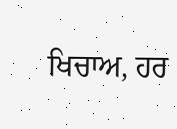ਖਿਚਾਅ, ਹਰ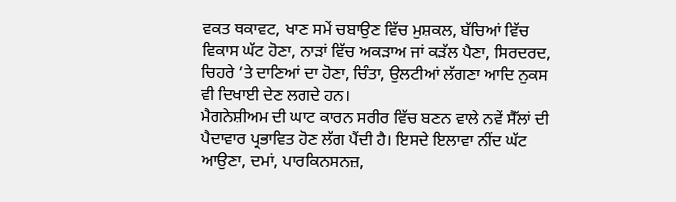ਵਕਤ ਥਕਾਵਟ, ਖਾਣ ਸਮੇਂ ਚਬਾਉਣ ਵਿੱਚ ਮੁਸ਼ਕਲ, ਬੱਚਿਆਂ ਵਿੱਚ ਵਿਕਾਸ ਘੱਟ ਹੋਣਾ, ਨਾੜਾਂ ਵਿੱਚ ਅਕੜਾਅ ਜਾਂ ਕੜੱਲ ਪੈਣਾ, ਸਿਰਦਰਦ, ਚਿਹਰੇ ‘ਤੇ ਦਾਣਿਆਂ ਦਾ ਹੋਣਾ, ਚਿੰਤਾ, ਉਲਟੀਆਂ ਲੱਗਣਾ ਆਦਿ ਨੁਕਸ ਵੀ ਦਿਖਾਈ ਦੇਣ ਲਗਦੇ ਹਨ।
ਮੈਗਨੇਸ਼ੀਅਮ ਦੀ ਘਾਟ ਕਾਰਨ ਸਰੀਰ ਵਿੱਚ ਬਣਨ ਵਾਲੇ ਨਵੇਂ ਸੈੱਲਾਂ ਦੀ ਪੈਦਾਵਾਰ ਪ੍ਰਭਾਵਿਤ ਹੋਣ ਲੱਗ ਪੈਂਦੀ ਹੈ। ਇਸਦੇ ਇਲਾਵਾ ਨੀਂਦ ਘੱਟ ਆਉਣਾ, ਦਮਾਂ, ਪਾਰਕਿਨਸਨਜ਼,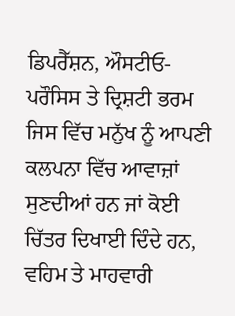ਡਿਪਰੈੱਸ਼ਨ, ਔਸਟੀਓ-ਪਰੌਸਿਸ ਤੇ ਦ੍ਰਿਸ਼ਟੀ ਭਰਮ ਜਿਸ ਵਿੱਚ ਮਨੁੱਖ ਨੂੰ ਆਪਣੀ ਕਲਪਨਾ ਵਿੱਚ ਆਵਾਜ਼ਾਂ ਸੁਣਦੀਆਂ ਹਨ ਜਾਂ ਕੋਈ ਚਿੱਤਰ ਦਿਖਾਈ ਦਿੰਦੇ ਹਨ, ਵਹਿਮ ਤੇ ਮਾਹਵਾਰੀ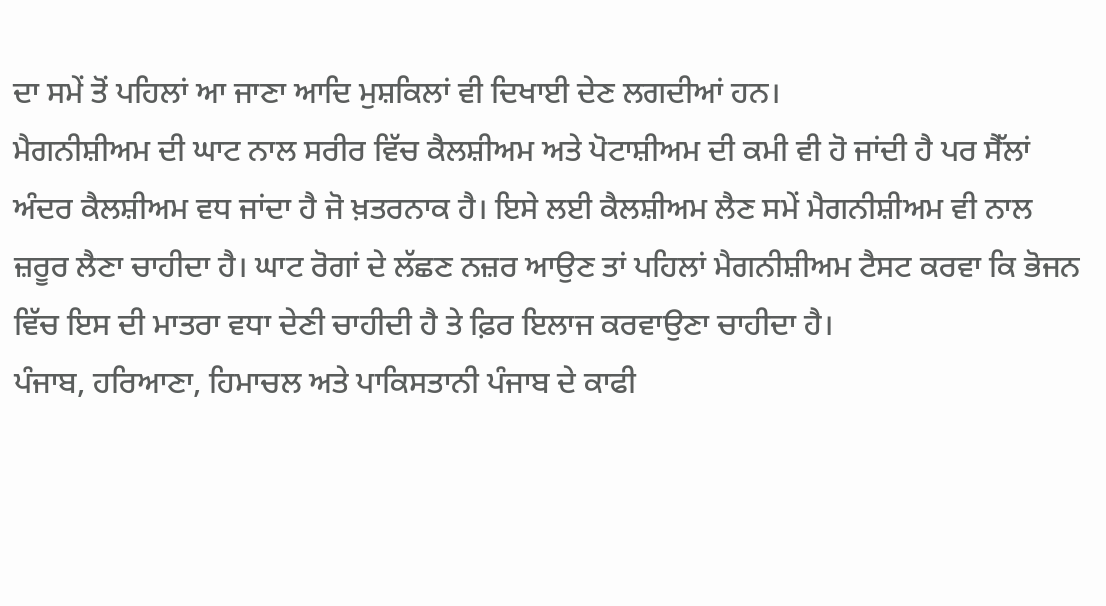ਦਾ ਸਮੇਂ ਤੋਂ ਪਹਿਲਾਂ ਆ ਜਾਣਾ ਆਦਿ ਮੁਸ਼ਕਿਲਾਂ ਵੀ ਦਿਖਾਈ ਦੇਣ ਲਗਦੀਆਂ ਹਨ।
ਮੈਗਨੀਸ਼ੀਅਮ ਦੀ ਘਾਟ ਨਾਲ ਸਰੀਰ ਵਿੱਚ ਕੈਲਸ਼ੀਅਮ ਅਤੇ ਪੋਟਾਸ਼ੀਅਮ ਦੀ ਕਮੀ ਵੀ ਹੋ ਜਾਂਦੀ ਹੈ ਪਰ ਸੈੱਲਾਂ ਅੰਦਰ ਕੈਲਸ਼ੀਅਮ ਵਧ ਜਾਂਦਾ ਹੈ ਜੋ ਖ਼ਤਰਨਾਕ ਹੈ। ਇਸੇ ਲਈ ਕੈਲਸ਼ੀਅਮ ਲੈਣ ਸਮੇਂ ਮੈਗਨੀਸ਼ੀਅਮ ਵੀ ਨਾਲ ਜ਼ਰੂਰ ਲੈਣਾ ਚਾਹੀਦਾ ਹੈ। ਘਾਟ ਰੋਗਾਂ ਦੇ ਲੱਛਣ ਨਜ਼ਰ ਆਉਣ ਤਾਂ ਪਹਿਲਾਂ ਮੈਗਨੀਸ਼ੀਅਮ ਟੈਸਟ ਕਰਵਾ ਕਿ ਭੋਜਨ ਵਿੱਚ ਇਸ ਦੀ ਮਾਤਰਾ ਵਧਾ ਦੇਣੀ ਚਾਹੀਦੀ ਹੈ ਤੇ ਫ਼ਿਰ ਇਲਾਜ ਕਰਵਾਉਣਾ ਚਾਹੀਦਾ ਹੈ।
ਪੰਜਾਬ, ਹਰਿਆਣਾ, ਹਿਮਾਚਲ ਅਤੇ ਪਾਕਿਸਤਾਨੀ ਪੰਜਾਬ ਦੇ ਕਾਫੀ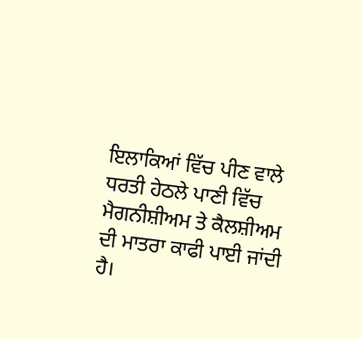ਇਲਾਕਿਆਂ ਵਿੱਚ ਪੀਣ ਵਾਲੇ ਧਰਤੀ ਹੇਠਲੇ ਪਾਣੀ ਵਿੱਚ ਮੈਗਨੀਸ਼ੀਅਮ ਤੇ ਕੈਲਸ਼ੀਅਮ ਦੀ ਮਾਤਰਾ ਕਾਫੀ ਪਾਈ ਜਾਂਦੀ ਹੈ।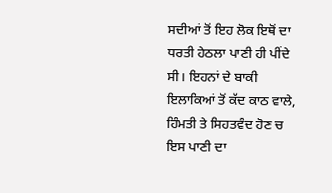ਸਦੀਆਂ ਤੋਂ ਇਹ ਲੋਕ ਇਥੋਂ ਦਾ ਧਰਤੀ ਹੇਠਲਾ ਪਾਣੀ ਹੀ ਪੀਂਦੇ ਸੀ। ਇਹਨਾਂ ਦੇ ਬਾਕੀ ਇਲਾਕਿਆਂ ਤੋਂ ਕੱਦ ਕਾਠ ਵਾਲੇ, ਹਿੰਮਤੀ ਤੇ ਸਿਹਤਵੰਦ ਹੋਣ ਚ ਇਸ ਪਾਣੀ ਦਾ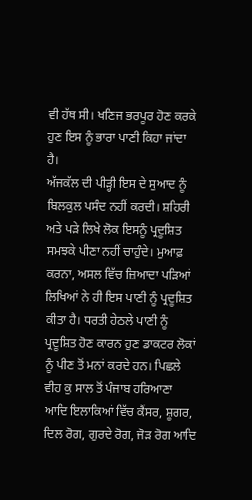ਵੀ ਹੱਥ ਸੀ। ਖਣਿਜ ਭਰਪੂਰ ਹੋਣ ਕਰਕੇ ਹੁਣ ਇਸ ਨੂੰ ਭਾਰਾ ਪਾਣੀ ਕਿਹਾ ਜਾਂਦਾ ਹੈ।
ਅੱਜਕੱਲ ਦੀ ਪੀੜ੍ਹੀ ਇਸ ਦੇ ਸੁਆਦ ਨੂੰ ਬਿਲਕੁਲ ਪਸੰਦ ਨਹੀਂ ਕਰਦੀ। ਸ਼ਹਿਰੀ ਅਤੇ ਪੜੇ ਲਿਖੇ ਲੋਕ ਇਸਨੂੰ ਪ੍ਰਦੂਸ਼ਿਤ ਸਮਝਕੇ ਪੀਣਾ ਨਹੀਂ ਚਾਹੁੰਦੇ। ਮੁਆਫ਼ ਕਰਨਾ, ਅਸਲ ਵਿੱਚ ਜ਼ਿਆਦਾ ਪੜਿਆਂ ਲਿਖਿਆਂ ਨੇ ਹੀ ਇਸ ਪਾਣੀ ਨੂੰ ਪ੍ਰਦੂਸ਼ਿਤ ਕੀਤਾ ਹੈ। ਧਰਤੀ ਹੇਠਲੇ ਪਾਣੀ ਨੂੰ ਪ੍ਰਦੂਸ਼ਿਤ ਹੋਣ ਕਾਰਨ ਹੁਣ ਡਾਕਟਰ ਲੋਕਾਂ ਨੂੰ ਪੀਣ ਤੋਂ ਮਨਾਂ ਕਰਦੇ ਹਨ। ਪਿਛਲੇ ਵੀਹ ਕੁ ਸਾਲ ਤੋਂ ਪੰਜਾਬ ਹਰਿਆਣਾ ਆਦਿ ਇਲਾਕਿਆਂ ਵਿੱਚ ਕੈਂਸਰ, ਸ਼ੂਗਰ, ਦਿਲ ਰੋਗ, ਗੁਰਦੇ ਰੋਗ, ਜੋੜ ਰੋਗ ਆਦਿ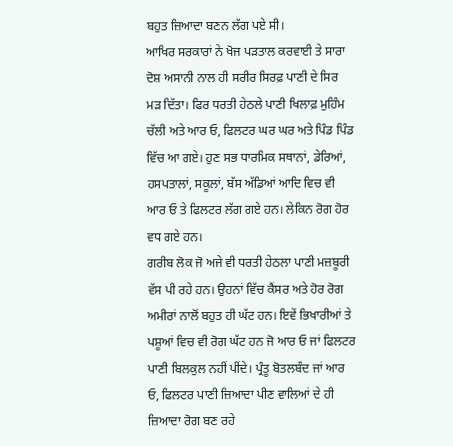ਬਹੁਤ ਜ਼ਿਆਦਾ ਬਣਨ ਲੱਗ ਪਏ ਸੀ।
ਆਖਿਰ ਸਰਕਾਰਾਂ ਨੇ ਖੋਜ ਪੜਤਾਲ ਕਰਵਾਈ ਤੇ ਸਾਰਾ ਦੋਸ਼ ਅਸਾਨੀ ਨਾਲ ਹੀ ਸਰੀਰ ਸਿਰਫ਼ ਪਾਣੀ ਦੇ ਸਿਰ ਮੜ ਦਿੱਤਾ। ਫਿਰ ਧਰਤੀ ਹੇਠਲੇ ਪਾਣੀ ਖਿਲਾਫ਼ ਮੁਹਿੰਮ ਚੱਲੀ ਅਤੇ ਆਰ ਓ, ਫਿਲਟਰ ਘਰ ਘਰ ਅਤੇ ਪਿੰਡ ਪਿੰਡ ਵਿੱਚ ਆ ਗਏ। ਹੁਣ ਸਭ ਧਾਰਮਿਕ ਸਥਾਨਾਂ, ਡੇਰਿਆਂ, ਹਸਪਤਾਲਾਂ, ਸਕੂਲਾਂ, ਬੱਸ ਅੱਡਿਆਂ ਆਦਿ ਵਿਚ ਵੀ ਆਰ ਓ ਤੇ ਫਿਲਟਰ ਲੱਗ ਗਏ ਹਨ। ਲੇਕਿਨ ਰੋਗ ਹੋਰ ਵਧ ਗਏ ਹਨ।
ਗਰੀਬ ਲੋਕ ਜੋ ਅਜੇ ਵੀ ਧਰਤੀ ਹੇਠਲਾ ਪਾਣੀ ਮਜ਼ਬੂਰੀ ਵੱਸ ਪੀ ਰਹੇ ਹਨ। ਉਹਨਾਂ ਵਿੱਚ ਕੈਂਸਰ ਅਤੇ ਹੋਰ ਰੋਗ ਅਮੀਰਾਂ ਨਾਲੋਂ ਬਹੁਤ ਹੀ ਘੱਟ ਹਨ। ਇਵੇਂ ਭਿਖਾਰੀਆਂ ਤੇ ਪਸ਼ੂਆਂ ਵਿਚ ਵੀ ਰੋਗ ਘੱਟ ਹਨ ਜੋ ਆਰ ਓ ਜਾਂ ਫਿਲਟਰ ਪਾਣੀ ਬਿਲਕੁਲ ਨਹੀਂ ਪੀਂਦੇ। ਪ੍ਰੰਤੂ ਬੋਤਲਬੰਦ ਜਾਂ ਆਰ ਓ, ਫਿਲਟਰ ਪਾਣੀ ਜ਼ਿਆਦਾ ਪੀਣ ਵਾਲਿਆਂ ਦੇ ਹੀ ਜ਼ਿਆਦਾ ਰੋਗ ਬਣ ਰਹੇ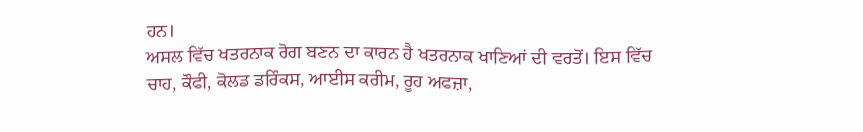ਹਨ।
ਅਸਲ ਵਿੱਚ ਖਤਰਨਾਕ ਰੋਗ ਬਣਨ ਦਾ ਕਾਰਨ ਹੈ ਖਤਰਨਾਕ ਖਾਣਿਆਂ ਦੀ ਵਰਤੋਂ। ਇਸ ਵਿੱਚ ਚਾਹ, ਕੌਫੀ, ਕੋਲਡ ਡਰਿੰਕਸ, ਆਈਸ ਕਰੀਮ, ਰੂਹ ਅਫਜ਼ਾ,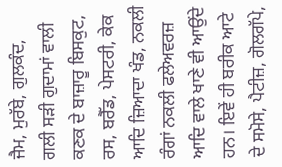ਜੈਮ, ਮੁਰੱਬੇ, ਗੁਲਕੰਦ, ਗਲੀ ਸੜੀ ਗੁਦਾਮਾਂ ਵਾਲੀ ਕਣਕ ਦੇ ਬਾਜ਼ਾਰੂ ਬਿਸਕੁਟ, ਰਸ, ਬਰੈੱਡ, ਪੇਸਟਰੀ, ਕੇਕ ਆਦਿ ਜ਼ਿਆਦਾ ਖੰਡ, ਨਕਲੀ ਰੰਗਾਂ ਨਕਲੀ ਫਲੇਅਵਰਜ਼ ਆਦਿ ਵਾਲੇ ਖਾਣੇ ਵੀ ਆਉਂਦੇ ਹਨ। ਇਵੇਂ ਹੀ ਬਰੀਕ ਆਟੇ ਦੇ ਸਮੋਸੇ, ਪੈਟੀਜ਼, ਗੋਲਗੱਪੇ,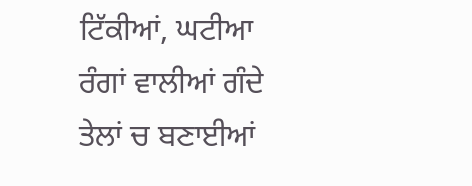ਟਿੱਕੀਆਂ, ਘਟੀਆ ਰੰਗਾਂ ਵਾਲੀਆਂ ਗੰਦੇ ਤੇਲਾਂ ਚ ਬਣਾਈਆਂ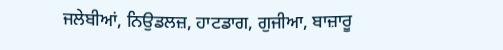ਜਲੇਬੀਆਂ, ਨਿਉਡਲਜ਼, ਹਾਟਡਾਗ, ਗੁਜੀਆ, ਬਾਜ਼ਾਰੂ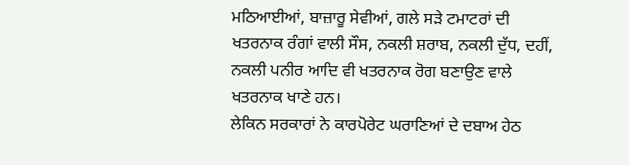ਮਠਿਆਈਆਂ, ਬਾਜ਼ਾਰੂ ਸੇਵੀਆਂ, ਗਲੇ ਸੜੇ ਟਮਾਟਰਾਂ ਦੀ ਖਤਰਨਾਕ ਰੰਗਾਂ ਵਾਲੀ ਸੌਸ, ਨਕਲੀ ਸ਼ਰਾਬ, ਨਕਲੀ ਦੁੱਧ, ਦਹੀਂ, ਨਕਲੀ ਪਨੀਰ ਆਦਿ ਵੀ ਖਤਰਨਾਕ ਰੋਗ ਬਣਾਉਣ ਵਾਲੇ ਖਤਰਨਾਕ ਖਾਣੇ ਹਨ।
ਲੇਕਿਨ ਸਰਕਾਰਾਂ ਨੇ ਕਾਰਪੋਰੇਟ ਘਰਾਣਿਆਂ ਦੇ ਦਬਾਅ ਹੇਠ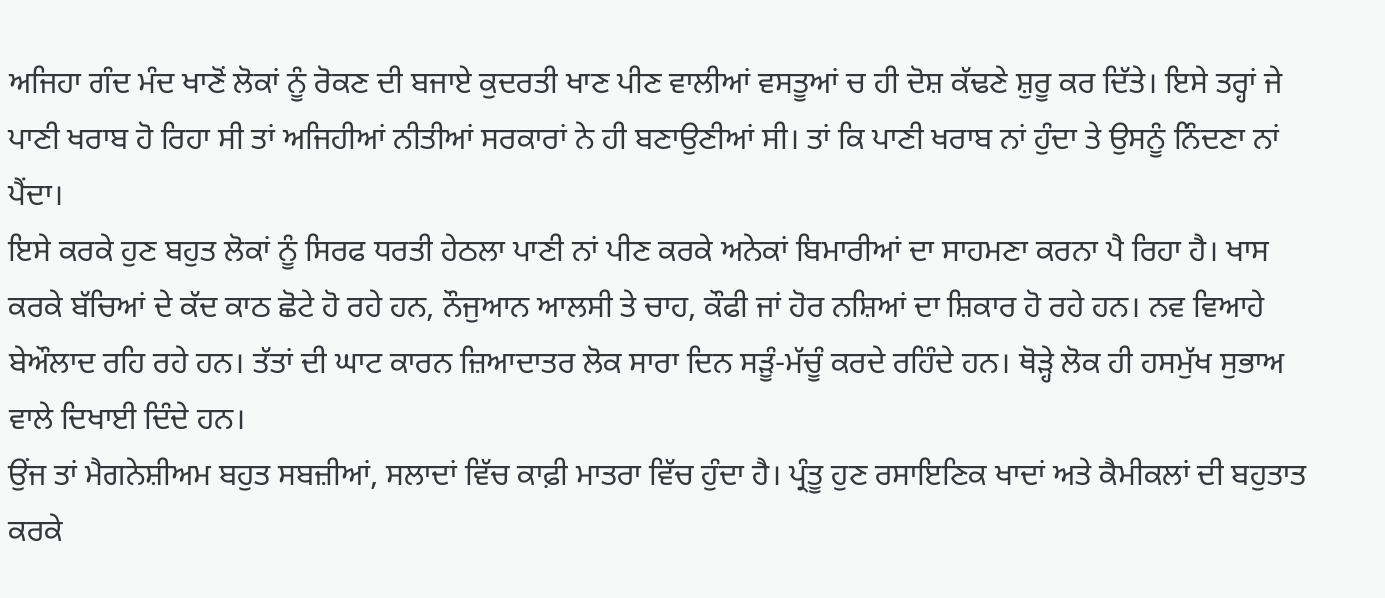ਅਜਿਹਾ ਗੰਦ ਮੰਦ ਖਾਣੋਂ ਲੋਕਾਂ ਨੂੰ ਰੋਕਣ ਦੀ ਬਜਾਏ ਕੁਦਰਤੀ ਖਾਣ ਪੀਣ ਵਾਲੀਆਂ ਵਸਤੂਆਂ ਚ ਹੀ ਦੋਸ਼ ਕੱਢਣੇ ਸ਼ੁਰੂ ਕਰ ਦਿੱਤੇ। ਇਸੇ ਤਰ੍ਹਾਂ ਜੇ ਪਾਣੀ ਖਰਾਬ ਹੋ ਰਿਹਾ ਸੀ ਤਾਂ ਅਜਿਹੀਆਂ ਨੀਤੀਆਂ ਸਰਕਾਰਾਂ ਨੇ ਹੀ ਬਣਾਉਣੀਆਂ ਸੀ। ਤਾਂ ਕਿ ਪਾਣੀ ਖਰਾਬ ਨਾਂ ਹੁੰਦਾ ਤੇ ਉਸਨੂੰ ਨਿੰਦਣਾ ਨਾਂ ਪੈਂਦਾ।
ਇਸੇ ਕਰਕੇ ਹੁਣ ਬਹੁਤ ਲੋਕਾਂ ਨੂੰ ਸਿਰਫ ਧਰਤੀ ਹੇਠਲਾ ਪਾਣੀ ਨਾਂ ਪੀਣ ਕਰਕੇ ਅਨੇਕਾਂ ਬਿਮਾਰੀਆਂ ਦਾ ਸਾਹਮਣਾ ਕਰਨਾ ਪੈ ਰਿਹਾ ਹੈ। ਖਾਸ ਕਰਕੇ ਬੱਚਿਆਂ ਦੇ ਕੱਦ ਕਾਠ ਛੋਟੇ ਹੋ ਰਹੇ ਹਨ, ਨੌਜੁਆਨ ਆਲਸੀ ਤੇ ਚਾਹ, ਕੌਫੀ ਜਾਂ ਹੋਰ ਨਸ਼ਿਆਂ ਦਾ ਸ਼ਿਕਾਰ ਹੋ ਰਹੇ ਹਨ। ਨਵ ਵਿਆਹੇ ਬੇਔਲਾਦ ਰਹਿ ਰਹੇ ਹਨ। ਤੱਤਾਂ ਦੀ ਘਾਟ ਕਾਰਨ ਜ਼ਿਆਦਾਤਰ ਲੋਕ ਸਾਰਾ ਦਿਨ ਸੜੂੰ-ਮੱਚੂੰ ਕਰਦੇ ਰਹਿੰਦੇ ਹਨ। ਥੋੜ੍ਹੇ ਲੋਕ ਹੀ ਹਸਮੁੱਖ ਸੁਭਾਅ ਵਾਲੇ ਦਿਖਾਈ ਦਿੰਦੇ ਹਨ।
ਉਂਜ ਤਾਂ ਮੈਗਨੇਸ਼ੀਅਮ ਬਹੁਤ ਸਬਜ਼ੀਆਂ, ਸਲਾਦਾਂ ਵਿੱਚ ਕਾਫ਼ੀ ਮਾਤਰਾ ਵਿੱਚ ਹੁੰਦਾ ਹੈ। ਪ੍ਰੰਤੂ ਹੁਣ ਰਸਾਇਣਿਕ ਖਾਦਾਂ ਅਤੇ ਕੈਮੀਕਲਾਂ ਦੀ ਬਹੁਤਾਤ ਕਰਕੇ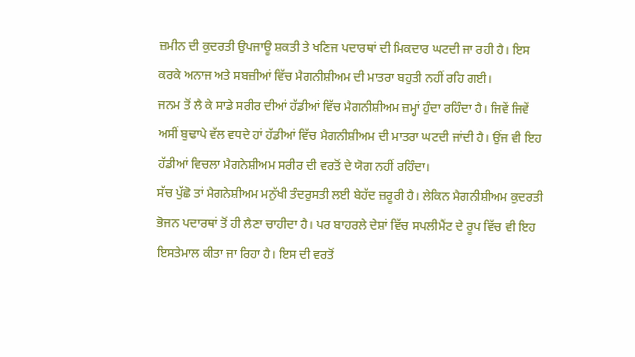ਜ਼ਮੀਨ ਦੀ ਕੁਦਰਤੀ ਉਪਜਾਊ ਸ਼ਕਤੀ ਤੇ ਖਣਿਜ ਪਦਾਰਥਾਂ ਦੀ ਮਿਕਦਾਰ ਘਟਦੀ ਜਾ ਰਹੀ ਹੈ। ਇਸ ਕਰਕੇ ਅਨਾਜ ਅਤੇ ਸਬਜ਼ੀਆਂ ਵਿੱਚ ਮੈਗਨੀਸ਼ੀਅਮ ਦੀ ਮਾਤਰਾ ਬਹੁਤੀ ਨਹੀਂ ਰਹਿ ਗਈ।
ਜਨਮ ਤੋਂ ਲੈ ਕੇ ਸਾਡੇ ਸਰੀਰ ਦੀਆਂ ਹੱਡੀਆਂ ਵਿੱਚ ਮੈਗਨੀਸ਼ੀਅਮ ਜ਼ਮ੍ਹਾਂ ਹੁੰਦਾ ਰਹਿੰਦਾ ਹੈ। ਜਿਵੇਂ ਜਿਵੇਂ ਅਸੀਂ ਬੁਢਾਪੇ ਵੱਲ ਵਧਦੇ ਹਾਂ ਹੱਡੀਆਂ ਵਿੱਚ ਮੈਗਨੀਸ਼ੀਅਮ ਦੀ ਮਾਤਰਾ ਘਟਦੀ ਜਾਂਦੀ ਹੈ। ਉਂਜ ਵੀ ਇਹ ਹੱਡੀਆਂ ਵਿਚਲਾ ਮੈਗਨੇਸ਼ੀਅਮ ਸਰੀਰ ਦੀ ਵਰਤੋਂ ਦੇ ਯੋਗ ਨਹੀਂ ਰਹਿੰਦਾ।
ਸੱਚ ਪੁੱਛੋ ਤਾਂ ਮੈਗਨੇਸ਼ੀਅਮ ਮਨੁੱਖੀ ਤੰਦਰੁਸਤੀ ਲਈ ਬੇਹੱਦ ਜ਼ਰੂਰੀ ਹੈ। ਲੇਕਿਨ ਮੈਗਨੀਸ਼ੀਅਮ ਕੁਦਰਤੀ ਭੋਜਨ ਪਦਾਰਥਾਂ ਤੋਂ ਹੀ ਲੈਣਾ ਚਾਹੀਦਾ ਹੈ। ਪਰ ਬਾਹਰਲੇ ਦੇਸ਼ਾਂ ਵਿੱਚ ਸਪਲੀਮੈਂਟ ਦੇ ਰੂਪ ਵਿੱਚ ਵੀ ਇਹ ਇਸਤੇਮਾਲ ਕੀਤਾ ਜਾ ਰਿਹਾ ਹੈ। ਇਸ ਦੀ ਵਰਤੋਂ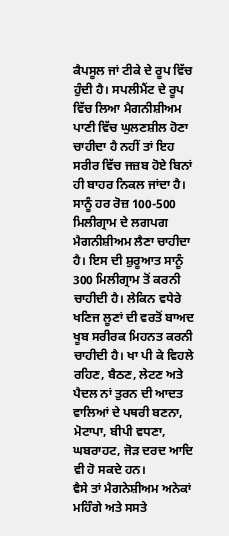ਕੈਪਸੂਲ ਜਾਂ ਟੀਕੇ ਦੇ ਰੂਪ ਵਿੱਚ ਹੁੰਦੀ ਹੈ। ਸਪਲੀਮੈਂਟ ਦੇ ਰੂਪ ਵਿੱਚ ਲਿਆ ਮੈਗਨੀਸ਼ੀਅਮ ਪਾਣੀ ਵਿੱਚ ਘੁਲਣਸ਼ੀਲ ਹੋਣਾ ਚਾਹੀਦਾ ਹੈ ਨਹੀਂ ਤਾਂ ਇਹ ਸਰੀਰ ਵਿੱਚ ਜਜ਼ਬ ਹੋਏ ਬਿਨਾਂ ਹੀ ਬਾਹਰ ਨਿਕਲ ਜਾਂਦਾ ਹੈ।
ਸਾਨੂੰ ਹਰ ਰੋਜ਼ 100-500 ਮਿਲੀਗ੍ਰਾਮ ਦੇ ਲਗਪਗ ਮੈਗਨੀਸ਼ੀਅਮ ਲੈਣਾ ਚਾਹੀਦਾ ਹੈ। ਇਸ ਦੀ ਸ਼ੁਰੂਆਤ ਸਾਨੂੰ 300 ਮਿਲੀਗ੍ਰਾਮ ਤੋਂ ਕਰਨੀ ਚਾਹੀਦੀ ਹੈ। ਲੇਕਿਨ ਵਧੇਰੇ ਖਣਿਜ ਲੂਣਾਂ ਦੀ ਵਰਤੋਂ ਬਾਅਦ ਖੂਬ ਸਰੀਰਕ ਮਿਹਨਤ ਕਰਨੀ ਚਾਹੀਦੀ ਹੈ। ਖਾ ਪੀ ਕੇ ਵਿਹਲੇ ਰਹਿਣ, ਬੈਠਣ, ਲੇਟਣ ਅਤੇ ਪੈਦਲ ਨਾਂ ਤੁਰਨ ਦੀ ਆਦਤ ਵਾਲਿਆਂ ਦੇ ਪਥਰੀ ਬਣਨਾ, ਮੋਟਾਪਾ, ਬੀਪੀ ਵਧਣਾ, ਘਬਰਾਹਟ, ਜੋੜ ਦਰਦ ਆਦਿ ਵੀ ਹੋ ਸਕਦੇ ਹਨ।
ਵੈਸੇ ਤਾਂ ਮੈਗਨੇਸ਼ੀਅਮ ਅਨੇਕਾਂ ਮਹਿੰਗੇ ਅਤੇ ਸਸਤੇ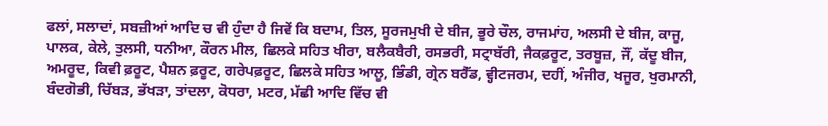ਫਲਾਂ, ਸਲਾਦਾਂ, ਸਬਜ਼ੀਆਂ ਆਦਿ ਚ ਵੀ ਹੁੰਦਾ ਹੈ ਜਿਵੇਂ ਕਿ ਬਦਾਮ, ਤਿਲ, ਸੂਰਜਮੁਖੀ ਦੇ ਬੀਜ, ਭੂਰੇ ਚੌਲ, ਰਾਜਮਾਂਹ, ਅਲਸੀ ਦੇ ਬੀਜ, ਕਾਜੂ, ਪਾਲਕ, ਕੇਲੇ, ਤੁਲਸੀ, ਧਨੀਆ, ਕੌਰਨ ਮੀਲ, ਛਿਲਕੇ ਸਹਿਤ ਖੀਰਾ, ਬਲੈਕਬੈਰੀ, ਰਸਭਰੀ, ਸਟ੍ਰਾਬੱਰੀ, ਜੈਕਫ਼ਰੂਟ, ਤਰਬੂਜ਼, ਜੌਂ, ਕੱਦੂ ਬੀਜ, ਅਮਰੂਦ, ਕਿਵੀ ਫ਼ਰੂਟ, ਪੈਸ਼ਨ ਫ਼ਰੂਟ, ਗਰੇਪਫ਼ਰੂਟ, ਛਿਲਕੇ ਸਹਿਤ ਆਲੂ, ਭਿੰਡੀ, ਗ੍ਰੇਨ ਬਰੈੱਡ, ਵ੍ਹੀਟਜਰਮ, ਦਹੀਂ, ਅੰਜੀਰ, ਖਜੂਰ, ਖੁਰਮਾਨੀ, ਬੰਦਗੋਭੀ, ਚਿੱਬੜ, ਭੱਖੜਾ, ਤਾਂਦਲਾ, ਕੋਧਰਾ, ਮਟਰ, ਮੱਛੀ ਆਦਿ ਵਿੱਚ ਵੀ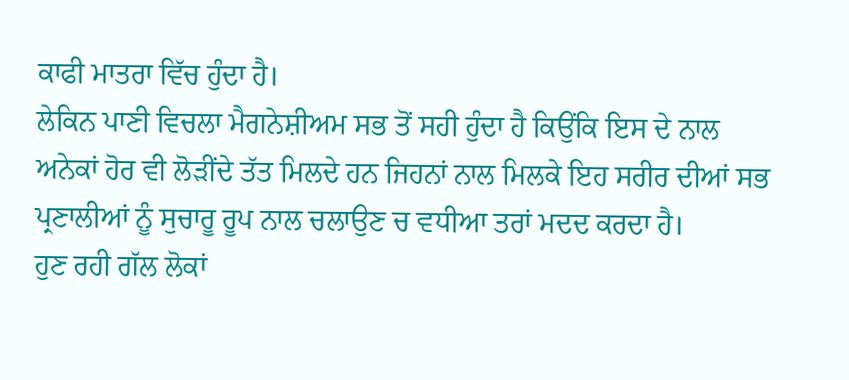ਕਾਫੀ ਮਾਤਰਾ ਵਿੱਚ ਹੁੰਦਾ ਹੈ।
ਲੇਕਿਨ ਪਾਣੀ ਵਿਚਲਾ ਮੈਗਨੇਸ਼ੀਅਮ ਸਭ ਤੋਂ ਸਹੀ ਹੁੰਦਾ ਹੈ ਕਿਉਂਕਿ ਇਸ ਦੇ ਨਾਲ ਅਨੇਕਾਂ ਹੋਰ ਵੀ ਲੋੜੀਂਦੇ ਤੱਤ ਮਿਲਦੇ ਹਨ ਜਿਹਨਾਂ ਨਾਲ ਮਿਲਕੇ ਇਹ ਸਰੀਰ ਦੀਆਂ ਸਭ ਪ੍ਰਣਾਲੀਆਂ ਨੂੰ ਸੁਚਾਰੂ ਰੂਪ ਨਾਲ ਚਲਾਉਣ ਚ ਵਧੀਆ ਤਰਾਂ ਮਦਦ ਕਰਦਾ ਹੈ।
ਹੁਣ ਰਹੀ ਗੱਲ ਲੋਕਾਂ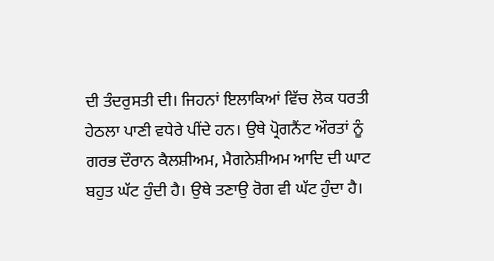ਦੀ ਤੰਦਰੁਸਤੀ ਦੀ। ਜਿਹਨਾਂ ਇਲਾਕਿਆਂ ਵਿੱਚ ਲੋਕ ਧਰਤੀ ਹੇਠਲਾ ਪਾਣੀ ਵਧੇਰੇ ਪੀਂਦੇ ਹਨ। ਉਥੇ ਪ੍ਰੋਗਨੈਂਟ ਔਰਤਾਂ ਨੂੰ ਗਰਭ ਦੌਰਾਨ ਕੈਲਸ਼ੀਅਮ, ਮੈਗਨੇਸ਼ੀਅਮ ਆਦਿ ਦੀ ਘਾਟ ਬਹੁਤ ਘੱਟ ਹੁੰਦੀ ਹੈ। ਉਥੇ ਤਣਾਉ ਰੋਗ ਵੀ ਘੱਟ ਹੁੰਦਾ ਹੈ।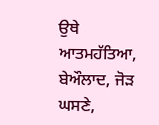ਉਥੇ ਆਤਮਹੱਤਿਆ, ਬੇਔਲਾਦ, ਜੋੜ ਘਸਣੇ,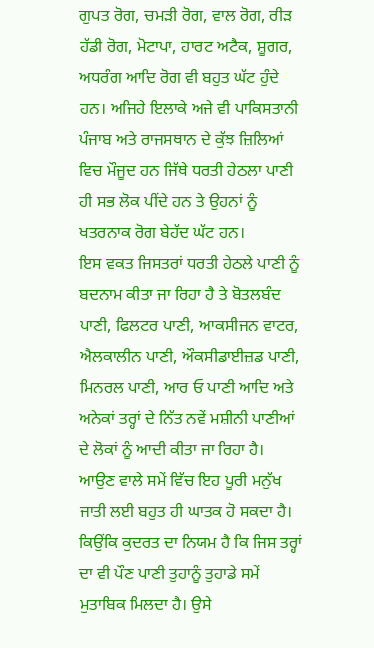ਗੁਪਤ ਰੋਗ, ਚਮੜੀ ਰੋਗ, ਵਾਲ ਰੋਗ, ਰੀੜ ਹੱਡੀ ਰੋਗ, ਮੋਟਾਪਾ, ਹਾਰਟ ਅਟੈਕ, ਸ਼ੂਗਰ, ਅਧਰੰਗ ਆਦਿ ਰੋਗ ਵੀ ਬਹੁਤ ਘੱਟ ਹੁੰਦੇ ਹਨ। ਅਜਿਹੇ ਇਲਾਕੇ ਅਜੇ ਵੀ ਪਾਕਿਸਤਾਨੀ ਪੰਜਾਬ ਅਤੇ ਰਾਜਸਥਾਨ ਦੇ ਕੁੱਝ ਜ਼ਿਲਿਆਂ ਵਿਚ ਮੌਜੂਦ ਹਨ ਜਿੱਥੇ ਧਰਤੀ ਹੇਠਲਾ ਪਾਣੀ ਹੀ ਸਭ ਲੋਕ ਪੀਂਦੇ ਹਨ ਤੇ ਉਹਨਾਂ ਨੂੰ ਖਤਰਨਾਕ ਰੋਗ ਬੇਹੱਦ ਘੱਟ ਹਨ।
ਇਸ ਵਕਤ ਜਿਸਤਰਾਂ ਧਰਤੀ ਹੇਠਲੇ ਪਾਣੀ ਨੂੰ ਬਦਨਾਮ ਕੀਤਾ ਜਾ ਰਿਹਾ ਹੈ ਤੇ ਬੋਤਲਬੰਦ ਪਾਣੀ, ਫਿਲਟਰ ਪਾਣੀ, ਆਕਸੀਜਨ ਵਾਟਰ, ਐਲਕਾਲੀਨ ਪਾਣੀ, ਔਕਸੀਡਾਈਜ਼ਡ ਪਾਣੀ, ਮਿਨਰਲ ਪਾਣੀ, ਆਰ ਓ ਪਾਣੀ ਆਦਿ ਅਤੇ ਅਨੇਕਾਂ ਤਰ੍ਹਾਂ ਦੇ ਨਿੱਤ ਨਵੇਂ ਮਸ਼ੀਨੀ ਪਾਣੀਆਂ ਦੇ ਲੋਕਾਂ ਨੂੰ ਆਦੀ ਕੀਤਾ ਜਾ ਰਿਹਾ ਹੈ।
ਆਉਣ ਵਾਲੇ ਸਮੇਂ ਵਿੱਚ ਇਹ ਪੂਰੀ ਮਨੁੱਖ ਜਾਤੀ ਲਈ ਬਹੁਤ ਹੀ ਘਾਤਕ ਹੋ ਸਕਦਾ ਹੈ। ਕਿਉਂਕਿ ਕੁਦਰਤ ਦਾ ਨਿਯਮ ਹੈ ਕਿ ਜਿਸ ਤਰ੍ਹਾਂ ਦਾ ਵੀ ਪੌਣ ਪਾਣੀ ਤੁਹਾਨੂੰ ਤੁਹਾਡੇ ਸਮੇਂ ਮੁਤਾਬਿਕ ਮਿਲਦਾ ਹੈ। ਉਸੇ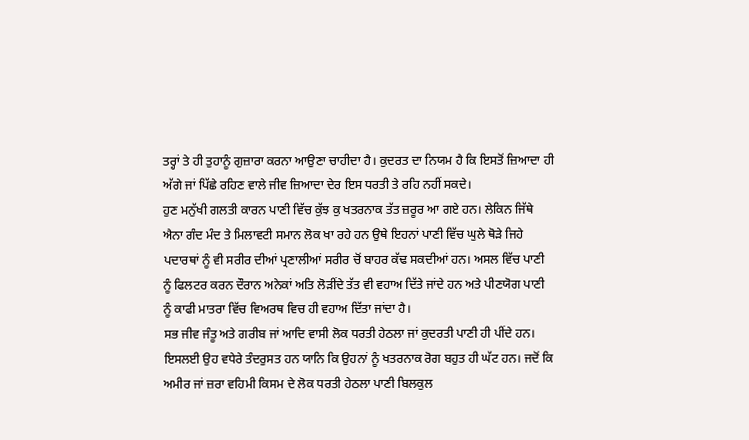ਤਰ੍ਹਾਂ ਤੇ ਹੀ ਤੁਹਾਨੂੰ ਗੁਜ਼ਾਰਾ ਕਰਨਾ ਆਉਣਾ ਚਾਹੀਦਾ ਹੈ। ਕੁਦਰਤ ਦਾ ਨਿਯਮ ਹੈ ਕਿ ਇਸਤੋਂ ਜ਼ਿਆਦਾ ਹੀ ਅੱਗੇ ਜਾਂ ਪਿੱਛੇ ਰਹਿਣ ਵਾਲੇ ਜੀਵ ਜ਼ਿਆਦਾ ਦੇਰ ਇਸ ਧਰਤੀ ਤੇ ਰਹਿ ਨਹੀਂ ਸਕਦੇ।
ਹੁਣ ਮਨੁੱਖੀ ਗਲਤੀ ਕਾਰਨ ਪਾਣੀ ਵਿੱਚ ਕੁੱਝ ਕੁ ਖਤਰਨਾਕ ਤੱਤ ਜ਼ਰੂਰ ਆ ਗਏ ਹਨ। ਲੇਕਿਨ ਜਿੱਥੇ ਐਨਾ ਗੰਦ ਮੰਦ ਤੇ ਮਿਲਾਵਟੀ ਸਮਾਨ ਲੋਕ ਖਾ ਰਹੇ ਹਨ ਉਥੇ ਇਹਨਾਂ ਪਾਣੀ ਵਿੱਚ ਘੁਲੇ ਥੋੜੇ ਜਿਹੇ ਪਦਾਰਥਾਂ ਨੂੰ ਵੀ ਸਰੀਰ ਦੀਆਂ ਪ੍ਰਣਾਲੀਆਂ ਸਰੀਰ ਚੋਂ ਬਾਹਰ ਕੱਢ ਸਕਦੀਆਂ ਹਨ। ਅਸਲ ਵਿੱਚ ਪਾਣੀ ਨੂੰ ਫਿਲਟਰ ਕਰਨ ਦੌਰਾਨ ਅਨੇਕਾਂ ਅਤਿ ਲੋੜੀਂਦੇ ਤੱਤ ਵੀ ਵਹਾਅ ਦਿੱਤੇ ਜਾਂਦੇ ਹਨ ਅਤੇ ਪੀਣਯੋਗ ਪਾਣੀ ਨੂੰ ਕਾਫੀ ਮਾਤਰਾ ਵਿੱਚ ਵਿਅਰਥ ਵਿਚ ਹੀ ਵਹਾਅ ਦਿੱਤਾ ਜਾਂਦਾ ਹੈ।
ਸਭ ਜੀਵ ਜੰਤੂ ਅਤੇ ਗਰੀਬ ਜਾਂ ਆਦਿ ਵਾਸੀ ਲੋਕ ਧਰਤੀ ਹੇਠਲਾ ਜਾਂ ਕੁਦਰਤੀ ਪਾਣੀ ਹੀ ਪੀਂਦੇ ਹਨ। ਇਸਲਈ ਉਹ ਵਧੇਰੇ ਤੰਦਰੁਸਤ ਹਨ ਯਾਨਿ ਕਿ ਉਹਨਾਂ ਨੂੰ ਖਤਰਨਾਕ ਰੋਗ ਬਹੁਤ ਹੀ ਘੱਟ ਹਨ। ਜਦੋਂ ਕਿ ਅਮੀਰ ਜਾਂ ਜ਼ਰਾ ਵਹਿਮੀ ਕਿਸਮ ਦੇ ਲੋਕ ਧਰਤੀ ਹੇਠਲਾ ਪਾਣੀ ਬਿਲਕੁਲ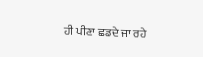ਹੀ ਪੀਣਾ ਛਡਦੇ ਜਾ ਰਹੇ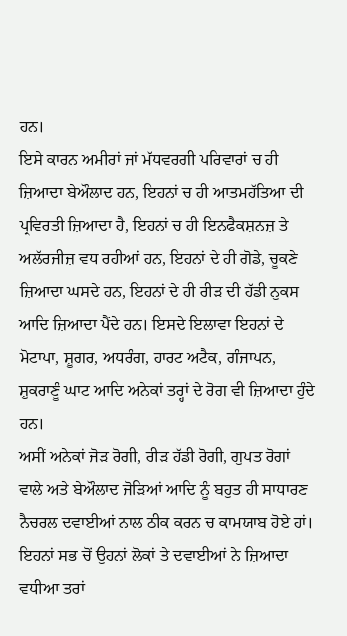ਹਨ।
ਇਸੇ ਕਾਰਨ ਅਮੀਰਾਂ ਜਾਂ ਮੱਧਵਰਗੀ ਪਰਿਵਾਰਾਂ ਚ ਹੀ ਜ਼ਿਆਦਾ ਬੇਔਲਾਦ ਹਨ, ਇਹਨਾਂ ਚ ਹੀ ਆਤਮਹੱਤਿਆ ਦੀ ਪ੍ਰਵਿਰਤੀ ਜ਼ਿਆਦਾ ਹੈ, ਇਹਨਾਂ ਚ ਹੀ ਇਨਫੈਕਸ਼ਨਜ਼ ਤੇ ਅਲੱਰਜੀਜ਼ ਵਧ ਰਹੀਆਂ ਹਨ, ਇਹਨਾਂ ਦੇ ਹੀ ਗੋਡੇ, ਚੂਕਣੇ ਜ਼ਿਆਦਾ ਘਸਦੇ ਹਨ, ਇਹਨਾਂ ਦੇ ਹੀ ਰੀੜ ਦੀ ਹੱਡੀ ਨੁਕਸ ਆਦਿ ਜ਼ਿਆਦਾ ਪੈਂਦੇ ਹਨ। ਇਸਦੇ ਇਲਾਵਾ ਇਹਨਾਂ ਦੇ ਮੋਟਾਪਾ, ਸ਼ੂਗਰ, ਅਧਰੰਗ, ਹਾਰਟ ਅਟੈਕ, ਗੰਜਾਪਨ, ਸ਼ੁਕਰਾਣੂੰ ਘਾਟ ਆਦਿ ਅਨੇਕਾਂ ਤਰ੍ਹਾਂ ਦੇ ਰੋਗ ਵੀ ਜ਼ਿਆਦਾ ਹੁੰਦੇ ਹਨ।
ਅਸੀਂ ਅਨੇਕਾਂ ਜੋੜ ਰੋਗੀ, ਰੀੜ ਹੱਡੀ ਰੋਗੀ, ਗੁਪਤ ਰੋਗਾਂ ਵਾਲੇ ਅਤੇ ਬੇਔਲਾਦ ਜੋੜਿਆਂ ਆਦਿ ਨੂੰ ਬਹੁਤ ਹੀ ਸਾਧਾਰਣ ਨੈਚਰਲ ਦਵਾਈਆਂ ਨਾਲ ਠੀਕ ਕਰਨ ਚ ਕਾਮਯਾਬ ਹੋਏ ਹਾਂ। ਇਹਨਾਂ ਸਭ ਚੋਂ ਉਹਨਾਂ ਲੋਕਾਂ ਤੇ ਦਵਾਈਆਂ ਨੇ ਜ਼ਿਆਦਾ ਵਧੀਆ ਤਰਾਂ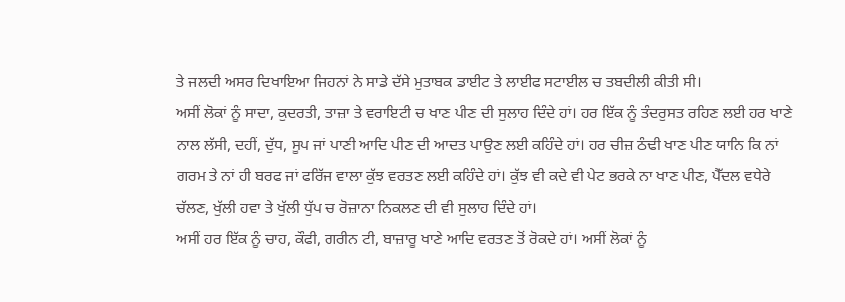ਤੇ ਜਲਦੀ ਅਸਰ ਦਿਖਾਇਆ ਜਿਹਨਾਂ ਨੇ ਸਾਡੇ ਦੱਸੇ ਮੁਤਾਬਕ ਡਾਈਟ ਤੇ ਲਾਈਫ ਸਟਾਈਲ ਚ ਤਬਦੀਲੀ ਕੀਤੀ ਸੀ।
ਅਸੀਂ ਲੋਕਾਂ ਨੂੰ ਸਾਦਾ, ਕੁਦਰਤੀ, ਤਾਜ਼ਾ ਤੇ ਵਰਾਇਟੀ ਚ ਖਾਣ ਪੀਣ ਦੀ ਸੁਲਾਹ ਦਿੰਦੇ ਹਾਂ। ਹਰ ਇੱਕ ਨੂੰ ਤੰਦਰੁਸਤ ਰਹਿਣ ਲਈ ਹਰ ਖਾਣੇ ਨਾਲ ਲੱਸੀ, ਦਹੀਂ, ਦੁੱਧ, ਸੂਪ ਜਾਂ ਪਾਣੀ ਆਦਿ ਪੀਣ ਦੀ ਆਦਤ ਪਾਉਣ ਲਈ ਕਹਿੰਦੇ ਹਾਂ। ਹਰ ਚੀਜ਼ ਠੰਢੀ ਖਾਣ ਪੀਣ ਯਾਨਿ ਕਿ ਨਾਂ ਗਰਮ ਤੇ ਨਾਂ ਹੀ ਬਰਫ ਜਾਂ ਫਰਿੱਜ ਵਾਲਾ ਕੁੱਝ ਵਰਤਣ ਲਈ ਕਹਿੰਦੇ ਹਾਂ। ਕੁੱਝ ਵੀ ਕਦੇ ਵੀ ਪੇਟ ਭਰਕੇ ਨਾ ਖਾਣ ਪੀਣ, ਪੈੱਦਲ ਵਧੇਰੇ ਚੱਲਣ, ਖੁੱਲੀ ਹਵਾ ਤੇ ਖੁੱਲੀ ਧੁੱਪ ਚ ਰੋਜ਼ਾਨਾ ਨਿਕਲਣ ਦੀ ਵੀ ਸੁਲਾਹ ਦਿੰਦੇ ਹਾਂ।
ਅਸੀਂ ਹਰ ਇੱਕ ਨੂੰ ਚਾਹ, ਕੌਫੀ, ਗਰੀਨ ਟੀ, ਬਾਜ਼ਾਰੂ ਖਾਣੇ ਆਦਿ ਵਰਤਣ ਤੋਂ ਰੋਕਦੇ ਹਾਂ। ਅਸੀਂ ਲੋਕਾਂ ਨੂੰ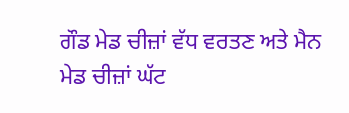ਗੌਡ ਮੇਡ ਚੀਜ਼ਾਂ ਵੱਧ ਵਰਤਣ ਅਤੇ ਮੈਨ ਮੇਡ ਚੀਜ਼ਾਂ ਘੱਟ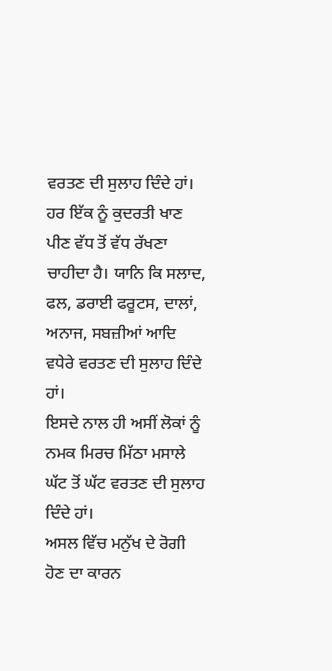ਵਰਤਣ ਦੀ ਸੁਲਾਹ ਦਿੰਦੇ ਹਾਂ। ਹਰ ਇੱਕ ਨੂੰ ਕੁਦਰਤੀ ਖਾਣ ਪੀਣ ਵੱਧ ਤੋਂ ਵੱਧ ਰੱਖਣਾ ਚਾਹੀਦਾ ਹੈ। ਯਾਨਿ ਕਿ ਸਲਾਦ, ਫਲ, ਡਰਾਈ ਫਰੂਟਸ, ਦਾਲਾਂ, ਅਨਾਜ, ਸਬਜ਼ੀਆਂ ਆਦਿ ਵਧੇਰੇ ਵਰਤਣ ਦੀ ਸੁਲਾਹ ਦਿੰਦੇ ਹਾਂ।
ਇਸਦੇ ਨਾਲ ਹੀ ਅਸੀਂ ਲੋਕਾਂ ਨੂੰ ਨਮਕ ਮਿਰਚ ਮਿੱਠਾ ਮਸਾਲੇ ਘੱਟ ਤੋਂ ਘੱਟ ਵਰਤਣ ਦੀ ਸੁਲਾਹ ਦਿੰਦੇ ਹਾਂ।
ਅਸਲ ਵਿੱਚ ਮਨੁੱਖ ਦੇ ਰੋਗੀ ਹੋਣ ਦਾ ਕਾਰਨ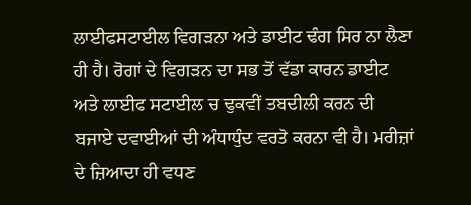ਲਾਈਫਸਟਾਈਲ ਵਿਗੜਨਾ ਅਤੇ ਡਾਈਟ ਢੰਗ ਸਿਰ ਨਾ ਲੈਣਾ ਹੀ ਹੈ। ਰੋਗਾਂ ਦੇ ਵਿਗੜਨ ਦਾ ਸਭ ਤੋਂ ਵੱਡਾ ਕਾਰਨ ਡਾਈਟ ਅਤੇ ਲਾਈਫ ਸਟਾਈਲ ਚ ਢੁਕਵੀਂ ਤਬਦੀਲੀ ਕਰਨ ਦੀ ਬਜਾਏ ਦਵਾਈਆਂ ਦੀ ਅੰਧਾਧੁੰਦ ਵਰਤੋ ਕਰਨਾ ਵੀ ਹੈ। ਮਰੀਜ਼ਾਂ ਦੇ ਜ਼ਿਆਦਾ ਹੀ ਵਧਣ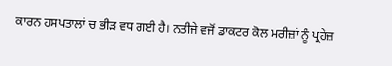ਕਾਰਨ ਹਸਪਤਾਲਾਂ ਚ ਭੀੜ ਵਧ ਗਈ ਹੈ। ਨਤੀਜੇ ਵਜੋਂ ਡਾਕਟਰ ਕੋਲ ਮਰੀਜ਼ਾਂ ਨੂੰ ਪ੍ਰਹੇਜ਼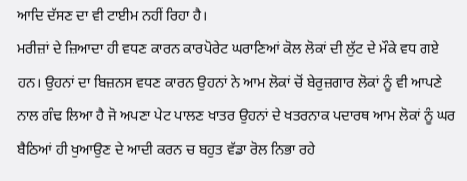ਆਦਿ ਦੱਸਣ ਦਾ ਵੀ ਟਾਈਮ ਨਹੀਂ ਰਿਹਾ ਹੈ।
ਮਰੀਜ਼ਾਂ ਦੇ ਜ਼ਿਆਦਾ ਹੀ ਵਧਣ ਕਾਰਨ ਕਾਰਪੋਰੇਟ ਘਰਾਣਿਆਂ ਕੋਲ ਲੋਕਾਂ ਦੀ ਲੁੱਟ ਦੇ ਮੌਕੇ ਵਧ ਗਏ ਹਨ। ਉਹਨਾਂ ਦਾ ਬਿਜ਼ਨਸ ਵਧਣ ਕਾਰਨ ਉਹਨਾਂ ਨੇ ਆਮ ਲੋਕਾਂ ਚੋਂ ਬੇਰੁਜ਼ਗਾਰ ਲੋਕਾਂ ਨੂੰ ਵੀ ਆਪਣੇ ਨਾਲ ਗੰਢ ਲਿਆ ਹੈ ਜੋ ਅਪਣਾ ਪੇਟ ਪਾਲਣ ਖਾਤਰ ਉਹਨਾਂ ਦੇ ਖਤਰਨਾਕ ਪਦਾਰਥ ਆਮ ਲੋਕਾਂ ਨੂੰ ਘਰ ਬੈਠਿਆਂ ਹੀ ਖੁਆਉਣ ਦੇ ਆਦੀ ਕਰਨ ਚ ਬਹੁਤ ਵੱਡਾ ਰੋਲ ਨਿਭਾ ਰਹੇ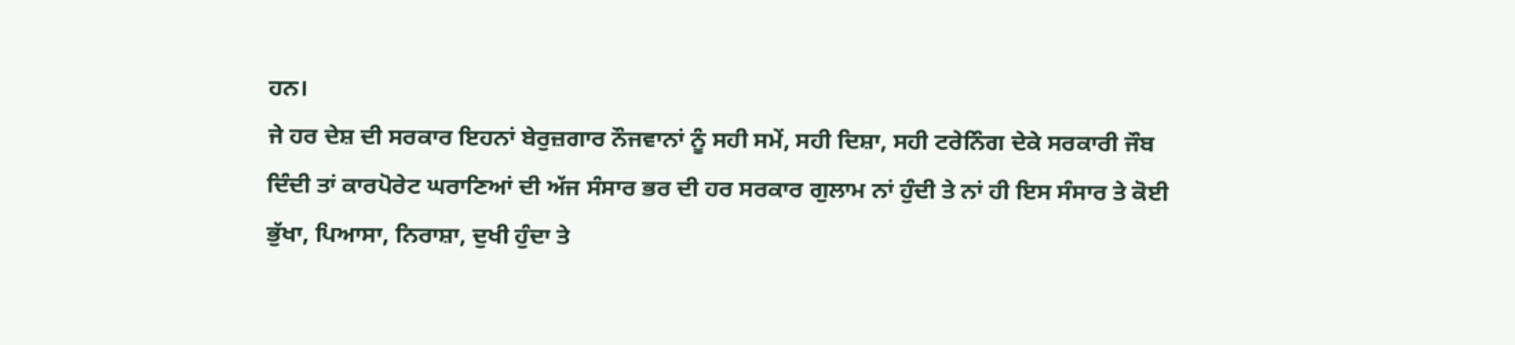ਹਨ।
ਜੇ ਹਰ ਦੇਸ਼ ਦੀ ਸਰਕਾਰ ਇਹਨਾਂ ਬੇਰੁਜ਼ਗਾਰ ਨੌਜਵਾਨਾਂ ਨੂੰ ਸਹੀ ਸਮੇਂ, ਸਹੀ ਦਿਸ਼ਾ, ਸਹੀ ਟਰੇਨਿੰਗ ਦੇਕੇ ਸਰਕਾਰੀ ਜੌਬ ਦਿੰਦੀ ਤਾਂ ਕਾਰਪੋਰੇਟ ਘਰਾਣਿਆਂ ਦੀ ਅੱਜ ਸੰਸਾਰ ਭਰ ਦੀ ਹਰ ਸਰਕਾਰ ਗੁਲਾਮ ਨਾਂ ਹੁੰਦੀ ਤੇ ਨਾਂ ਹੀ ਇਸ ਸੰਸਾਰ ਤੇ ਕੋਈ ਭੁੱਖਾ, ਪਿਆਸਾ, ਨਿਰਾਸ਼ਾ, ਦੁਖੀ ਹੁੰਦਾ ਤੇ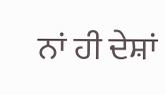ਨਾਂ ਹੀ ਦੇਸ਼ਾਂ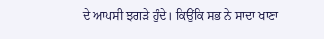ਦੇ ਆਪਸੀ ਝਗੜੇ ਹੁੰਦੇ। ਕਿਉਂਕਿ ਸਭ ਨੇ ਸਾਦਾ ਖਾਣਾ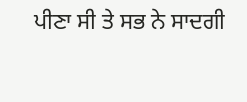ਪੀਣਾ ਸੀ ਤੇ ਸਭ ਨੇ ਸਾਦਗੀ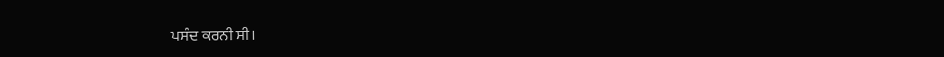ਪਸੰਦ ਕਰਨੀ ਸੀ।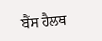ਬੈਂਸ ਹੈਲਥ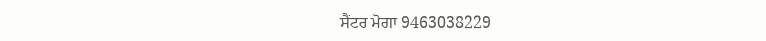ਸੈਂਟਰ ਮੋਗਾ 9463038229